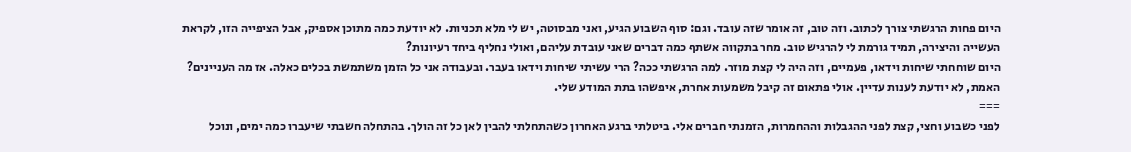היום פחות הרגשתי צורך לכתוב. וזה טוב, זה אומר שזה עובד. וגם: סוף השבוע הגיע, ואני מבסוטה, יש לי מלא תכניות. לא יודעת כמה מתוכן אספיק, אבל הציפייה הזו, לקראת העשייה והיצירה, תמיד גורמת לי להרגיש טוב. מחר בתקווה אשתף כמה דברים שאני עובדת עליהם, ואולי נחליף ביחד רעיונות?
היום שוחחתי שיחות וידאו, פעמיים, וזה היה לי קצת מוזר. למה הרגשתי ככה? הרי עשיתי שיחות וידאו בעבר. ובעבודה אני כל הזמן משתמשת בכלים כאלה. אז מה העניינים? האמת, לא יודעת לענות עדיין. אולי פתאום זה קיבל משמעות אחרת, איפשהו בתת המודע שלי.
===
לפני כשבוע וחצי, קצת לפני ההגבלות וההחמרות, הזמנתי חברים אלי. ביטלתי ברגע האחרון כשהתחלתי להבין לאן כל זה הולך. בהתחלה חשבתי שיעברו כמה ימים, ונוכל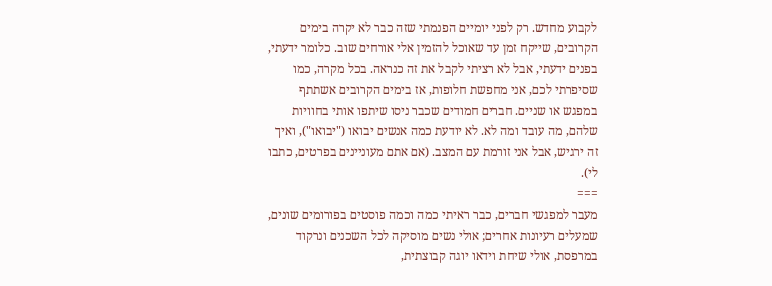לקבוע מחדש. רק לפני יומיים הפנמתי שזה כבר לא יקרה בימים הקרובים, שייקח זמן עד שאוכל להזמין אלי אורחים שוב. כלומר ידעתי, בפנים ידעתי, אבל לא רציתי לקבל את זה כנראה. בכל מקרה, כמו שסיפרתי לכם, אני מחפשת חלופות, אז בימים הקרובים אשתתף במפגש או שניים. חברים חמודים שכבר ניסו שיתפו אותי בחוויות שלהם, מה עובד ומה לא. לא יודעת כמה אנשים יבואו ("יבואו"), ואיך זה ירגיש, אבל אני זורמת עם המצב. (אם אתם מעוניינים בפרטים, כתבו לי).
===
מעבר למפגשי חברים, כבר ראיתי כמה וכמה פוסטים בפורומים שונים, שמעלים רעיונות אחרים; אולי נשים מוסיקה לכל השכנים ונרקוד במרפסת, אולי שיחת וידאו יוגה קבוצתית,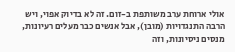אולי ארוחת ערב משותפת ב-זום. זה לא בדיוק אפוי, ויש הרבה התנגדויות (מובן), אבל אנשים כבר מעלים רעיונות, מנסים ניסיונות, וזה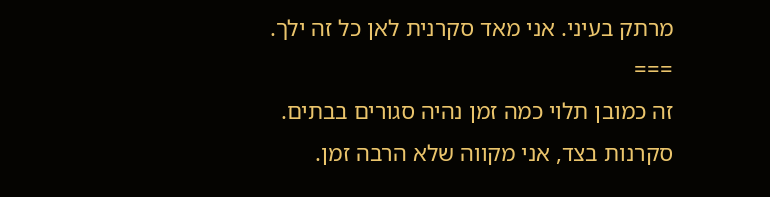מרתק בעיני. אני מאד סקרנית לאן כל זה ילך.
===
זה כמובן תלוי כמה זמן נהיה סגורים בבתים.
סקרנות בצד, אני מקווה שלא הרבה זמן.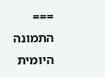===
התמונה היומית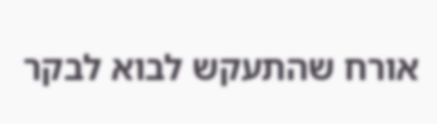אורח שהתעקש לבוא לבקר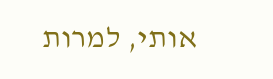אותי, למרות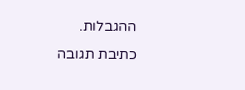ההגבלות.
כתיבת תגובה